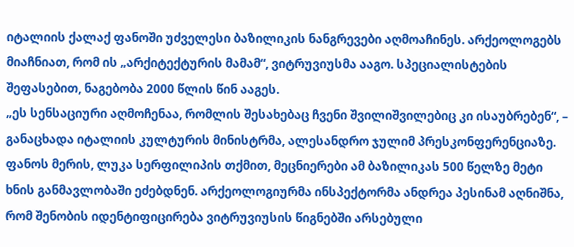იტალიის ქალაქ ფანოში უძველესი ბაზილიკის ნანგრევები აღმოაჩინეს. არქეოლოგებს მიაჩნიათ, რომ ის „არქიტექტურის მამამ“, ვიტრუვიუსმა ააგო. სპეციალისტების შეფასებით, ნაგებობა 2000 წლის წინ ააგეს.
„ეს სენსაციური აღმოჩენაა, რომლის შესახებაც ჩვენი შვილიშვილებიც კი ისაუბრებენ“, – განაცხადა იტალიის კულტურის მინისტრმა, ალესანდრო ჯულიმ პრესკონფერენციაზე.
ფანოს მერის, ლუკა სერფილიპის თქმით, მეცნიერები ამ ბაზილიკას 500 წელზე მეტი ხნის განმავლობაში ეძებდნენ. არქეოლოგიურმა ინსპექტორმა ანდრეა პესინამ აღნიშნა, რომ შენობის იდენტიფიცირება ვიტრუვიუსის წიგნებში არსებული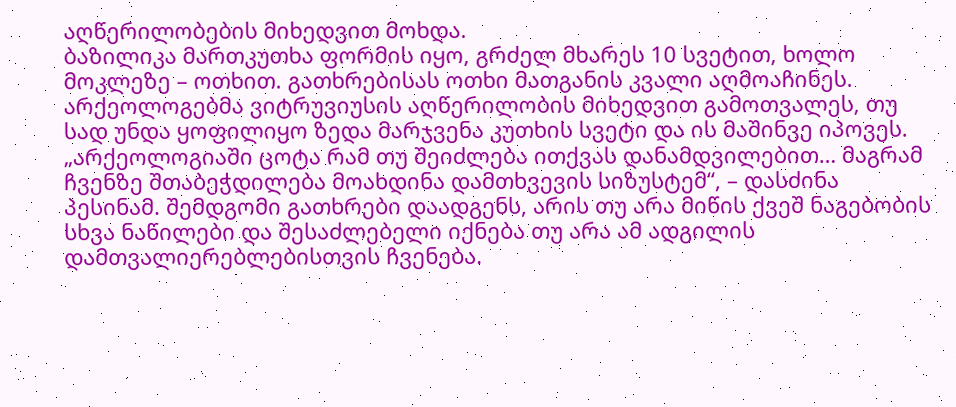აღწერილობების მიხედვით მოხდა.
ბაზილიკა მართკუთხა ფორმის იყო, გრძელ მხარეს 10 სვეტით, ხოლო მოკლეზე – ოთხით. გათხრებისას ოთხი მათგანის კვალი აღმოაჩინეს. არქეოლოგებმა ვიტრუვიუსის აღწერილობის მიხედვით გამოთვალეს, თუ სად უნდა ყოფილიყო ზედა მარჯვენა კუთხის სვეტი და ის მაშინვე იპოვეს.
„არქეოლოგიაში ცოტა რამ თუ შეიძლება ითქვას დანამდვილებით… მაგრამ ჩვენზე შთაბეჭდილება მოახდინა დამთხვევის სიზუსტემ“, – დასძინა პესინამ. შემდგომი გათხრები დაადგენს, არის თუ არა მიწის ქვეშ ნაგებობის სხვა ნაწილები და შესაძლებელი იქნება თუ არა ამ ადგილის დამთვალიერებლებისთვის ჩვენება.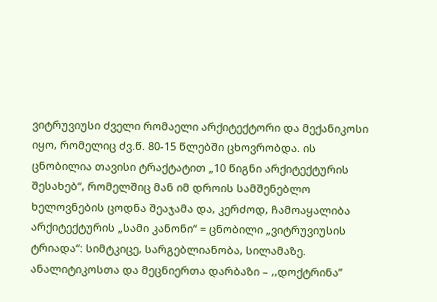ვიტრუვიუსი ძველი რომაელი არქიტექტორი და მექანიკოსი იყო, რომელიც ძვ.წ. 80-15 წლებში ცხოვრობდა. ის ცნობილია თავისი ტრაქტატით „10 წიგნი არქიტექტურის შესახებ“, რომელშიც მან იმ დროის სამშენებლო ხელოვნების ცოდნა შეაჯამა და, კერძოდ, ჩამოაყალიბა არქიტექტურის „სამი კანონი“ = ცნობილი „ვიტრუვიუსის ტრიადა“: სიმტკიცე, სარგებლიანობა, სილამაზე.
ანალიტიკოსთა და მეცნიერთა დარბაზი – ,,დოქტრინა”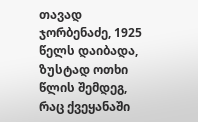თავად ჯორბენაძე, 1925 წელს დაიბადა, ზუსტად ოთხი წლის შემდეგ, რაც ქვეყანაში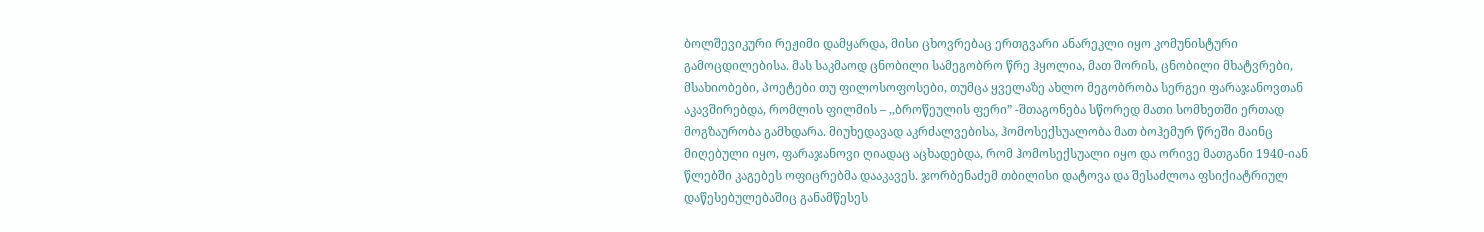ბოლშევიკური რეჟიმი დამყარდა, მისი ცხოვრებაც ერთგვარი ანარეკლი იყო კომუნისტური გამოცდილებისა. მას საკმაოდ ცნობილი სამეგობრო წრე ჰყოლია, მათ შორის, ცნობილი მხატვრები, მსახიობები, პოეტები თუ ფილოსოფოსები, თუმცა ყველაზე ახლო მეგობრობა სერგეი ფარაჯანოვთან აკავშირებდა, რომლის ფილმის – ,,ბროწეულის ფერი” -შთაგონება სწორედ მათი სომხეთში ერთად მოგზაურობა გამხდარა. მიუხედავად აკრძალვებისა, ჰომოსექსუალობა მათ ბოჰემურ წრეში მაინც მიღებული იყო, ფარაჯანოვი ღიადაც აცხადებდა, რომ ჰომოსექსუალი იყო და ორივე მათგანი 1940-იან წლებში კაგებეს ოფიცრებმა დააკავეს. ჯორბენაძემ თბილისი დატოვა და შესაძლოა ფსიქიატრიულ დაწესებულებაშიც განამწესეს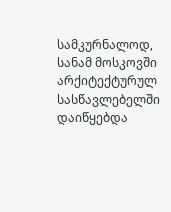სამკურნალოდ, სანამ მოსკოვში არქიტექტურულ სასწავლებელში დაიწყებდა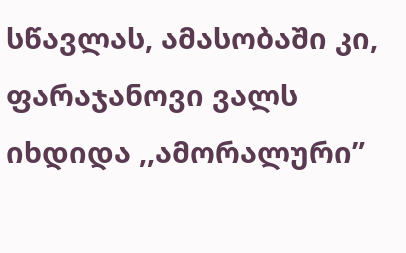სწავლას, ამასობაში კი, ფარაჯანოვი ვალს იხდიდა ,,ამორალური”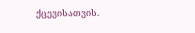ქცევისათვის.